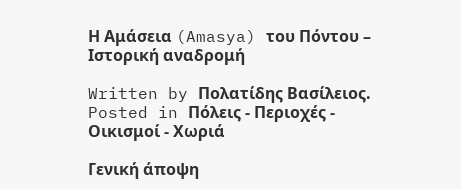Η Αμάσεια (Amasya) του Πόντου – Ιστορική αναδρομή

Written by Πολατίδης Βασίλειος. Posted in Πόλεις - Περιοχές - Οικισμοί - Χωριά

Γενική άποψη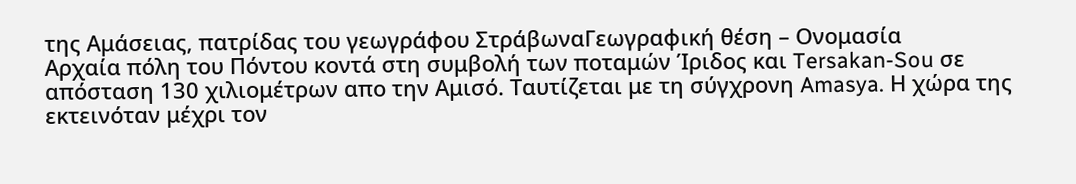της Αμάσειας, πατρίδας του γεωγράφου ΣτράβωναΓεωγραφική θέση – Ονομασία
Αρχαία πόλη του Πόντου κοντά στη συμβολή των ποταμών Ίριδος και Tersakan-Sou σε απόσταση 130 χιλιομέτρων απο την Αμισό. Ταυτίζεται με τη σύγχρονη Amasya. Η χώρα της εκτεινόταν μέχρι τον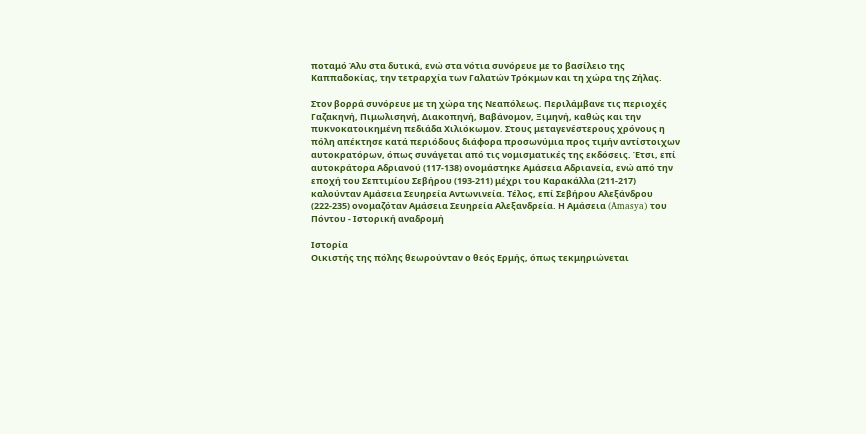ποταμό Άλυ στα δυτικά, ενώ στα νότια συνόρευε με το βασίλειο της Καππαδοκίας, την τετραρχία των Γαλατών Τρόκμων και τη χώρα της Ζήλας.

Στον βορρά συνόρευε με τη χώρα της Νεαπόλεως. Περιλάμβανε τις περιοχές Γαζακηνή, Πιμωλισηνή, Διακοπηνή, Βαβάνομον, Ξιμηνή, καθώς και την πυκνοκατοικημένη πεδιάδα Χιλιόκωμον. Στους μεταγενέστερους χρόνους η πόλη απέκτησε κατά περιόδους διάφορα προσωνύμια προς τιμήν αντίστοιχων αυτοκρατόρων, όπως συνάγεται από τις νομισματικές της εκδόσεις. Έτσι, επί αυτοκράτορα Αδριανού (117-138) ονομάστηκε Αμάσεια Αδριανεία, ενώ από την εποχή του Σεπτιμίου Σεβήρου (193-211) μέχρι του Καρακάλλα (211-217) καλούνταν Αμάσεια Σευηρεία Αντωνινεία. Τέλος, επί Σεβήρου Αλεξάνδρου (222-235) ονομαζόταν Αμάσεια Σευηρεία Αλεξανδρεία. Η Αμάσεια (Amasya) του Πόντου - Ιστορική αναδρομή

Ιστορία
Οικιστής της πόλης θεωρούνταν ο θεός Ερμής, όπως τεκμηριώνεται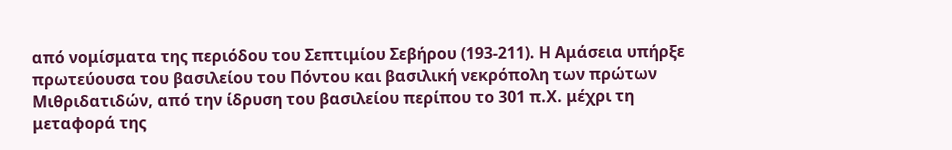από νομίσματα της περιόδου του Σεπτιμίου Σεβήρου (193-211). Η Αμάσεια υπήρξε πρωτεύουσα του βασιλείου του Πόντου και βασιλική νεκρόπολη των πρώτων Μιθριδατιδών, από την ίδρυση του βασιλείου περίπου το 301 π.Χ. μέχρι τη μεταφορά της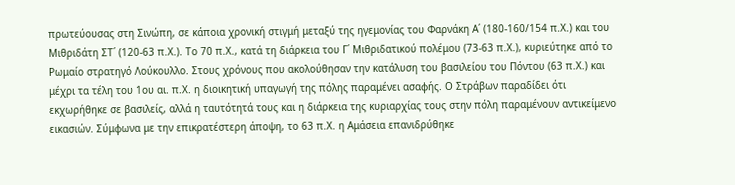πρωτεύουσας στη Σινώπη, σε κάποια χρονική στιγμή μεταξύ της ηγεμονίας του Φαρνάκη Α΄ (180-160/154 π.Χ.) και του Μιθριδάτη ΣΤ΄ (120-63 π.Χ.). Το 70 π.Χ., κατά τη διάρκεια του Γ΄ Μιθριδατικού πολέμου (73-63 π.Χ.), κυριεύτηκε από το Ρωμαίο στρατηγό Λούκουλλο. Στους χρόνους που ακολούθησαν την κατάλυση του βασιλείου του Πόντου (63 π.Χ.) και μέχρι τα τέλη του 1ου αι. π.Χ. η διοικητική υπαγωγή της πόλης παραμένει ασαφής. Ο Στράβων παραδίδει ότι εκχωρήθηκε σε βασιλείς, αλλά η ταυτότητά τους και η διάρκεια της κυριαρχίας τους στην πόλη παραμένουν αντικείμενο εικασιών. Σύμφωνα με την επικρατέστερη άποψη, το 63 π.Χ. η Αμάσεια επανιδρύθηκε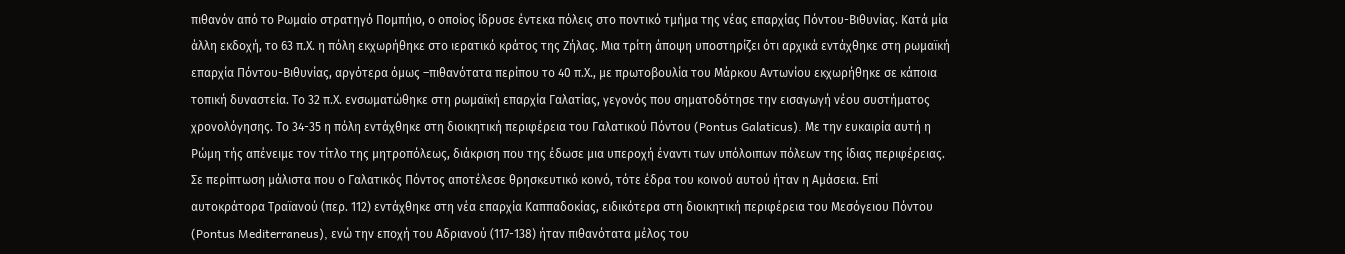πιθανόν από το Ρωμαίο στρατηγό Πομπήιο, ο οποίος ίδρυσε έντεκα πόλεις στο ποντικό τμήμα της νέας επαρχίας Πόντου-Βιθυνίας. Κατά μία άλλη εκδοχή, το 63 π.Χ. η πόλη εκχωρήθηκε στο ιερατικό κράτος της Ζήλας. Μια τρίτη άποψη υποστηρίζει ότι αρχικά εντάχθηκε στη ρωμαϊκή επαρχία Πόντου-Βιθυνίας, αργότερα όμως –πιθανότατα περίπου το 40 π.Χ., με πρωτοβουλία του Μάρκου Αντωνίου εκχωρήθηκε σε κάποια τοπική δυναστεία. Το 32 π.Χ. ενσωματώθηκε στη ρωμαϊκή επαρχία Γαλατίας, γεγονός που σηματοδότησε την εισαγωγή νέου συστήματος χρονολόγησης. Το 34-35 η πόλη εντάχθηκε στη διοικητική περιφέρεια του Γαλατικού Πόντου (Pontus Galaticus). Με την ευκαιρία αυτή η Ρώμη τής απένειμε τον τίτλο της μητροπόλεως, διάκριση που της έδωσε μια υπεροχή έναντι των υπόλοιπων πόλεων της ίδιας περιφέρειας. Σε περίπτωση μάλιστα που ο Γαλατικός Πόντος αποτέλεσε θρησκευτικό κοινό, τότε έδρα του κοινού αυτού ήταν η Αμάσεια. Επί αυτοκράτορα Τραϊανού (περ. 112) εντάχθηκε στη νέα επαρχία Καππαδοκίας, ειδικότερα στη διοικητική περιφέρεια του Μεσόγειου Πόντου (Pontus Mediterraneus), ενώ την εποχή του Αδριανού (117-138) ήταν πιθανότατα μέλος του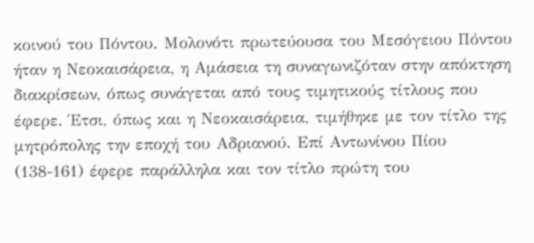κοινού του Πόντου. Μολονότι πρωτεύουσα του Μεσόγειου Πόντου ήταν η Νεοκαισάρεια, η Αμάσεια τη συναγωνιζόταν στην απόκτηση διακρίσεων, όπως συνάγεται από τους τιμητικούς τίτλους που έφερε. Έτσι, όπως και η Νεοκαισάρεια, τιμήθηκε με τον τίτλο της μητρόπολης την εποχή του Αδριανού. Επί Αντωνίνου Πίου (138-161) έφερε παράλληλα και τον τίτλο πρώτη του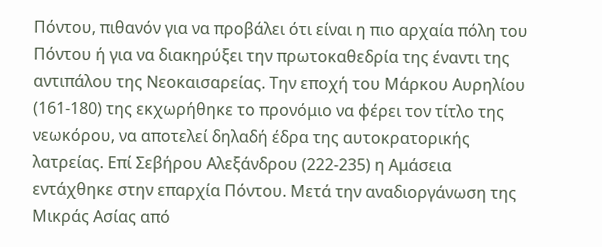Πόντου, πιθανόν για να προβάλει ότι είναι η πιο αρχαία πόλη του Πόντου ή για να διακηρύξει την πρωτοκαθεδρία της έναντι της αντιπάλου της Νεοκαισαρείας. Την εποχή του Μάρκου Αυρηλίου (161-180) της εκχωρήθηκε το προνόμιο να φέρει τον τίτλο της νεωκόρου, να αποτελεί δηλαδή έδρα της αυτοκρατορικής λατρείας. Επί Σεβήρου Αλεξάνδρου (222-235) η Αμάσεια εντάχθηκε στην επαρχία Πόντου. Μετά την αναδιοργάνωση της Μικράς Ασίας από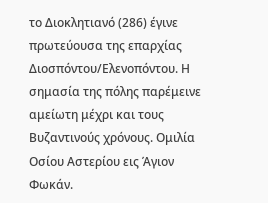το Διοκλητιανό (286) έγινε πρωτεύουσα της επαρχίας Διοσπόντου/Ελενοπόντου. Η σημασία της πόλης παρέμεινε αμείωτη μέχρι και τους Βυζαντινούς χρόνους. Ομιλία Οσίου Αστερίου εις Άγιον Φωκάν.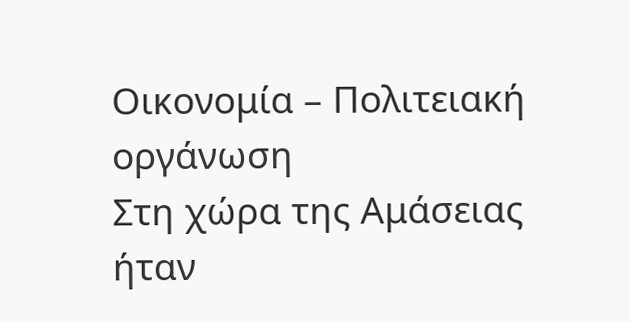Οικονομία – Πολιτειακή οργάνωση
Στη χώρα της Αμάσειας ήταν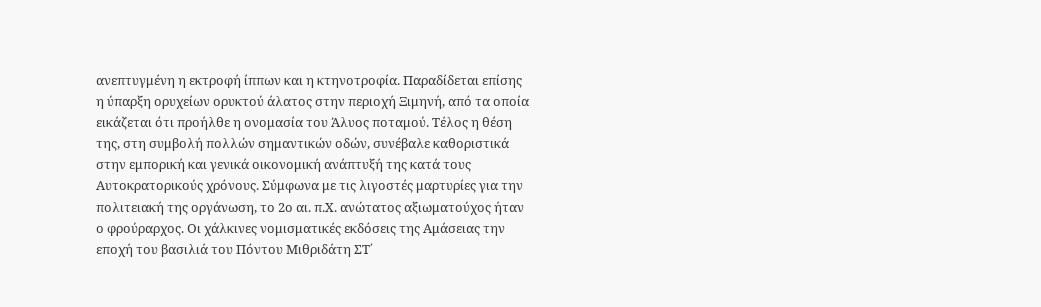ανεπτυγμένη η εκτροφή ίππων και η κτηνοτροφία. Παραδίδεται επίσης η ύπαρξη ορυχείων ορυκτού άλατος στην περιοχή Ξιμηνή, από τα οποία εικάζεται ότι προήλθε η ονομασία του Άλυος ποταμού. Τέλος η θέση της, στη συμβολή πολλών σημαντικών οδών, συνέβαλε καθοριστικά στην εμπορική και γενικά οικονομική ανάπτυξή της κατά τους Αυτοκρατορικούς χρόνους. Σύμφωνα με τις λιγοστές μαρτυρίες για την πολιτειακή της οργάνωση, το 2ο αι. π.Χ. ανώτατος αξιωματούχος ήταν ο φρούραρχος. Οι χάλκινες νομισματικές εκδόσεις της Αμάσειας την εποχή του βασιλιά του Πόντου Μιθριδάτη ΣΤ΄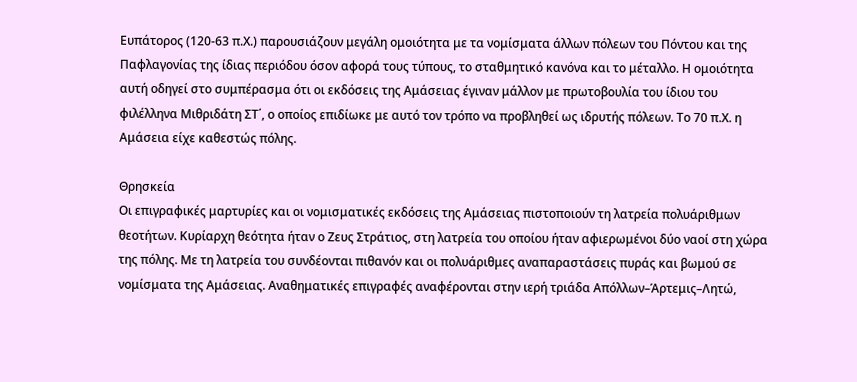Ευπάτορος (120-63 π.Χ.) παρουσιάζουν μεγάλη ομοιότητα με τα νομίσματα άλλων πόλεων του Πόντου και της Παφλαγονίας της ίδιας περιόδου όσον αφορά τους τύπους, το σταθμητικό κανόνα και το μέταλλο. Η ομοιότητα αυτή οδηγεί στο συμπέρασμα ότι οι εκδόσεις της Αμάσειας έγιναν μάλλον με πρωτοβουλία του ίδιου του φιλέλληνα Μιθριδάτη ΣΤ΄, ο οποίος επιδίωκε με αυτό τον τρόπο να προβληθεί ως ιδρυτής πόλεων. Το 70 π.Χ. η Αμάσεια είχε καθεστώς πόλης.

Θρησκεία
Οι επιγραφικές μαρτυρίες και οι νομισματικές εκδόσεις της Αμάσειας πιστοποιούν τη λατρεία πολυάριθμων θεοτήτων. Κυρίαρχη θεότητα ήταν ο Ζευς Στράτιος, στη λατρεία του οποίου ήταν αφιερωμένοι δύο ναοί στη χώρα της πόλης. Με τη λατρεία του συνδέονται πιθανόν και οι πολυάριθμες αναπαραστάσεις πυράς και βωμού σε νομίσματα της Αμάσειας. Αναθηματικές επιγραφές αναφέρονται στην ιερή τριάδα Απόλλων–Άρτεμις–Λητώ,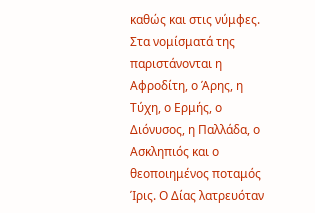καθώς και στις νύμφες. Στα νομίσματά της παριστάνονται η Αφροδίτη, ο Άρης, η Τύχη, ο Ερμής, ο Διόνυσος, η Παλλάδα, ο Ασκληπιός και ο θεοποιημένος ποταμός Ίρις. Ο Δίας λατρευόταν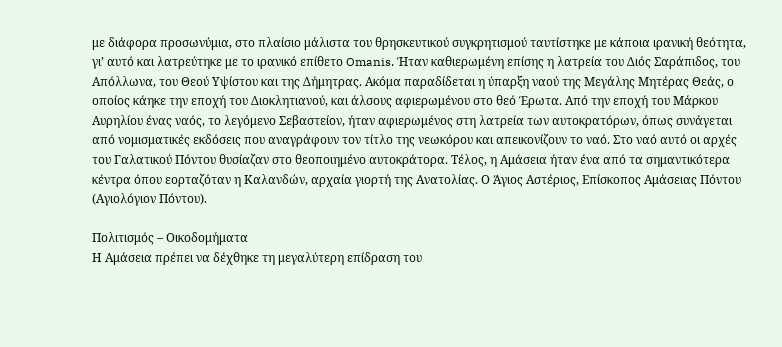με διάφορα προσωνύμια, στο πλαίσιο μάλιστα του θρησκευτικού συγκρητισμού ταυτίστηκε με κάποια ιρανική θεότητα, γι’ αυτό και λατρεύτηκε με το ιρανικό επίθετο Omanis. Ήταν καθιερωμένη επίσης η λατρεία του Διός Σαράπιδος, του Απόλλωνα, του Θεού Υψίστου και της Δήμητρας. Ακόμα παραδίδεται η ύπαρξη ναού της Μεγάλης Μητέρας Θεάς, ο οποίος κάηκε την εποχή του Διοκλητιανού, και άλσους αφιερωμένου στο θεό Έρωτα. Από την εποχή του Μάρκου Αυρηλίου ένας ναός, το λεγόμενο Σεβαστείον, ήταν αφιερωμένος στη λατρεία των αυτοκρατόρων, όπως συνάγεται από νομισματικές εκδόσεις που αναγράφουν τον τίτλο της νεωκόρου και απεικονίζουν το ναό. Στο ναό αυτό οι αρχές του Γαλατικού Πόντου θυσίαζαν στο θεοποιημένο αυτοκράτορα. Τέλος, η Αμάσεια ήταν ένα από τα σημαντικότερα κέντρα όπου εορταζόταν η Καλανδών, αρχαία γιορτή της Ανατολίας. Ο Άγιος Αστέριος, Επίσκοπος Αμάσειας Πόντου (Αγιολόγιον Πόντου).

Πολιτισμός – Οικοδομήματα
Η Αμάσεια πρέπει να δέχθηκε τη μεγαλύτερη επίδραση του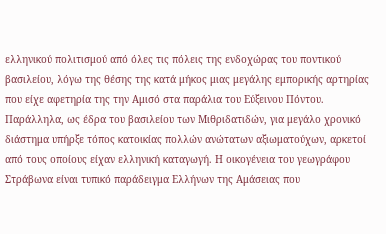ελληνικού πολιτισμού από όλες τις πόλεις της ενδοχώρας του ποντικού βασιλείου, λόγω της θέσης της κατά μήκος μιας μεγάλης εμπορικής αρτηρίας που είχε αφετηρία της την Αμισό στα παράλια του Εύξεινου Πόντου. Παράλληλα, ως έδρα του βασιλείου των Μιθριδατιδών, για μεγάλο χρονικό διάστημα υπήρξε τόπος κατοικίας πολλών ανώτατων αξιωματούχων, αρκετοί από τους οποίους είχαν ελληνική καταγωγή. Η οικογένεια του γεωγράφου Στράβωνα είναι τυπικό παράδειγμα Ελλήνων της Αμάσειας που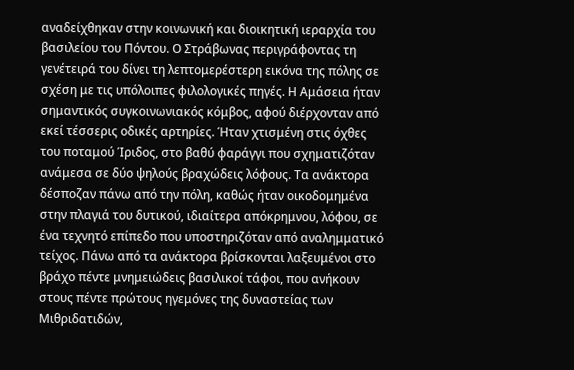αναδείχθηκαν στην κοινωνική και διοικητική ιεραρχία του βασιλείου του Πόντου. Ο Στράβωνας περιγράφοντας τη γενέτειρά του δίνει τη λεπτομερέστερη εικόνα της πόλης σε σχέση με τις υπόλοιπες φιλολογικές πηγές. Η Αμάσεια ήταν σημαντικός συγκοινωνιακός κόμβος, αφού διέρχονταν από εκεί τέσσερις οδικές αρτηρίες. Ήταν χτισμένη στις όχθες του ποταμού Ίριδος, στο βαθύ φαράγγι που σχηματιζόταν ανάμεσα σε δύο ψηλούς βραχώδεις λόφους. Τα ανάκτορα δέσποζαν πάνω από την πόλη, καθώς ήταν οικοδομημένα στην πλαγιά του δυτικού, ιδιαίτερα απόκρημνου, λόφου, σε ένα τεχνητό επίπεδο που υποστηριζόταν από αναλημματικό τείχος. Πάνω από τα ανάκτορα βρίσκονται λαξευμένοι στο βράχο πέντε μνημειώδεις βασιλικοί τάφοι, που ανήκουν στους πέντε πρώτους ηγεμόνες της δυναστείας των Μιθριδατιδών,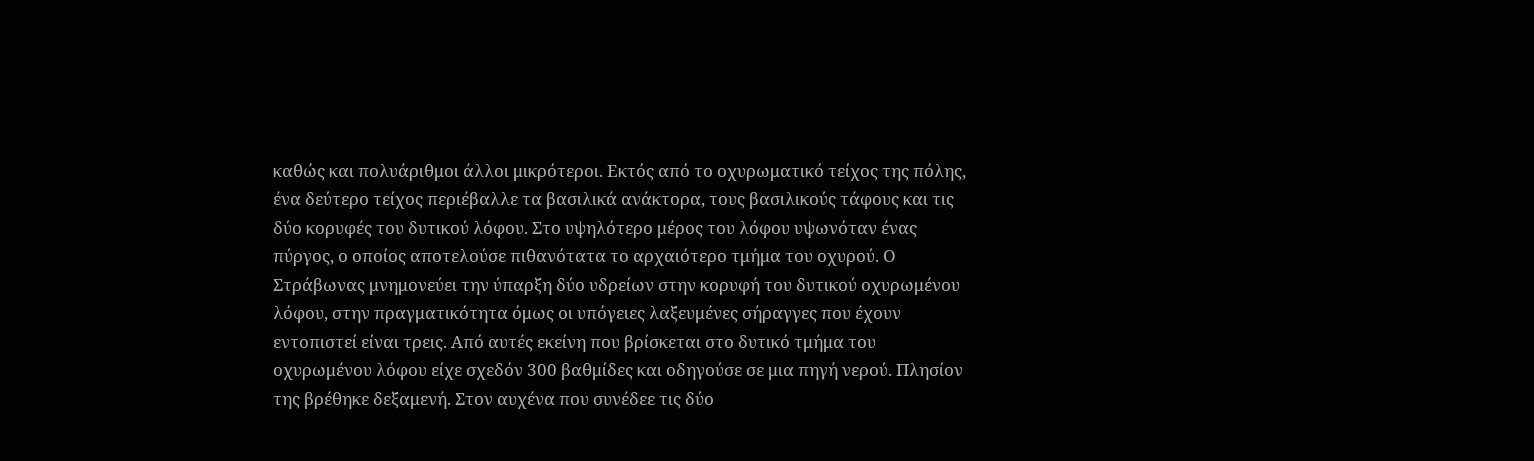καθώς και πολυάριθμοι άλλοι μικρότεροι. Εκτός από το οχυρωματικό τείχος της πόλης, ένα δεύτερο τείχος περιέβαλλε τα βασιλικά ανάκτορα, τους βασιλικούς τάφους και τις δύο κορυφές του δυτικού λόφου. Στο υψηλότερο μέρος του λόφου υψωνόταν ένας πύργος, ο οποίος αποτελούσε πιθανότατα το αρχαιότερο τμήμα του οχυρού. Ο Στράβωνας μνημονεύει την ύπαρξη δύο υδρείων στην κορυφή του δυτικού οχυρωμένου λόφου, στην πραγματικότητα όμως οι υπόγειες λαξευμένες σήραγγες που έχουν εντοπιστεί είναι τρεις. Από αυτές εκείνη που βρίσκεται στο δυτικό τμήμα του οχυρωμένου λόφου είχε σχεδόν 300 βαθμίδες και οδηγούσε σε μια πηγή νερού. Πλησίον της βρέθηκε δεξαμενή. Στον αυχένα που συνέδεε τις δύο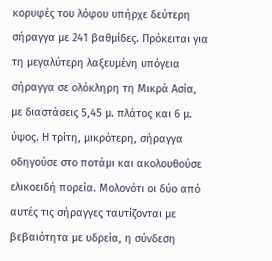κορυφές του λόφου υπήρχε δεύτερη σήραγγα με 241 βαθμίδες. Πρόκειται για τη μεγαλύτερη λαξευμένη υπόγεια σήραγγα σε ολόκληρη τη Μικρά Ασία, με διαστάσεις 5,45 μ. πλάτος και 6 μ. ύψος. Η τρίτη, μικρότερη, σήραγγα οδηγούσε στο ποτάμι και ακολουθούσε ελικοειδή πορεία. Μολονότι οι δύο από αυτές τις σήραγγες ταυτίζονται με βεβαιότητα με υδρεία, η σύνδεση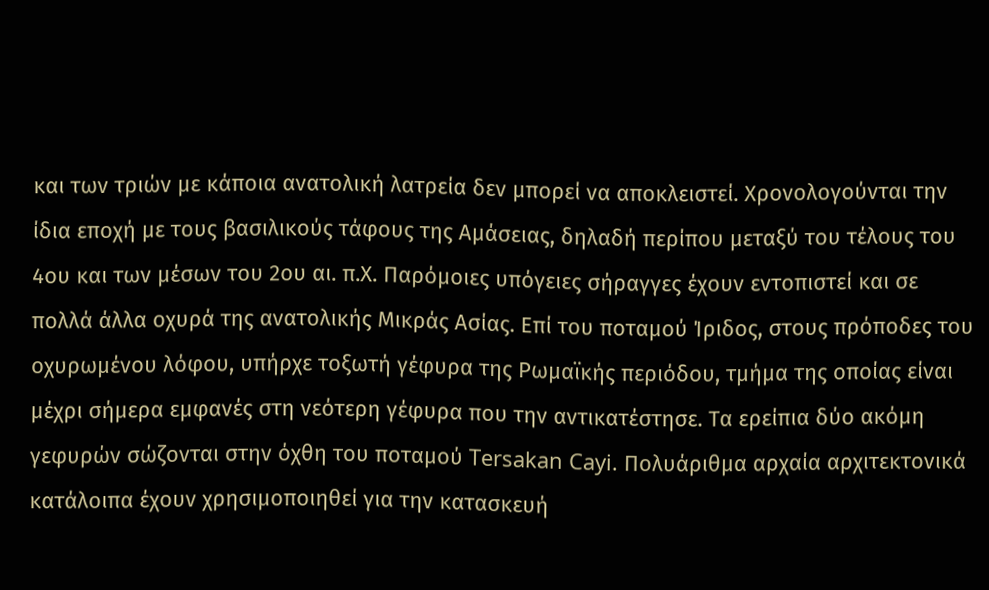και των τριών με κάποια ανατολική λατρεία δεν μπορεί να αποκλειστεί. Χρονολογούνται την ίδια εποχή με τους βασιλικούς τάφους της Αμάσειας, δηλαδή περίπου μεταξύ του τέλους του 4ου και των μέσων του 2ου αι. π.Χ. Παρόμοιες υπόγειες σήραγγες έχουν εντοπιστεί και σε πολλά άλλα οχυρά της ανατολικής Μικράς Ασίας. Επί του ποταμού Ίριδος, στους πρόποδες του οχυρωμένου λόφου, υπήρχε τοξωτή γέφυρα της Ρωμαϊκής περιόδου, τμήμα της οποίας είναι μέχρι σήμερα εμφανές στη νεότερη γέφυρα που την αντικατέστησε. Τα ερείπια δύο ακόμη γεφυρών σώζονται στην όχθη του ποταμού Tersakan Cayi. Πολυάριθμα αρχαία αρχιτεκτονικά κατάλοιπα έχουν χρησιμοποιηθεί για την κατασκευή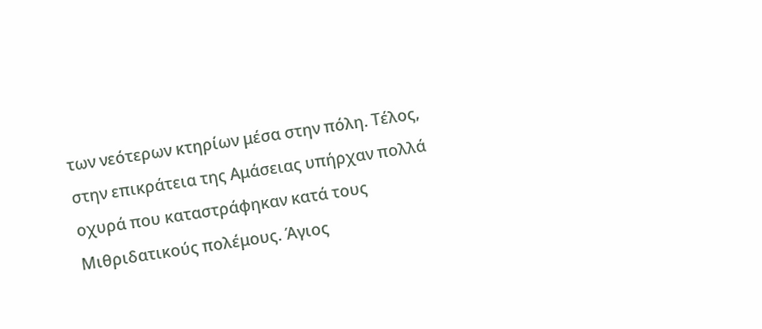των νεότερων κτηρίων μέσα στην πόλη. Τέλος, στην επικράτεια της Αμάσειας υπήρχαν πολλά οχυρά που καταστράφηκαν κατά τους Μιθριδατικούς πολέμους. Άγιος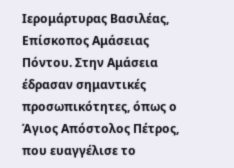Ιερομάρτυρας Βασιλέας, Επίσκοπος Αμάσειας Πόντου. Στην Αμάσεια έδρασαν σημαντικές προσωπικότητες, όπως ο Άγιος Απόστολος Πέτρος, που ευαγγέλισε το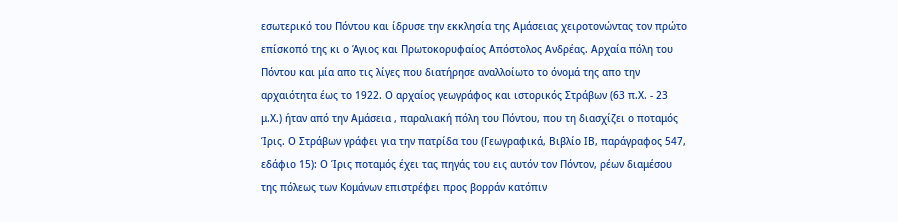εσωτερικό του Πόντου και ίδρυσε την εκκλησία της Αμάσειας χειροτονώντας τον πρώτο επίσκοπό της κι ο Άγιος και Πρωτοκορυφαίος Απόστολος Ανδρέας. Αρχαία πόλη του Πόντου και μία απο τις λίγες που διατήρησε αναλλοίωτο το όνομά της απο την αρχαιότητα έως το 1922. Ο αρχαίος γεωγράφος και ιστορικός Στράβων (63 π.Χ. - 23 μ.Χ.) ήταν από την Αμάσεια , παραλιακή πόλη του Πόντου, που τη διασχίζει ο ποταμός Ίρις. Ο Στράβων γράφει για την πατρίδα του (Γεωγραφικά, Βιβλίο ΙΒ, παράγραφος 547, εδάφιο 15): Ο Ίρις ποταμός έχει τας πηγάς του εις αυτόν τον Πόντον, ρέων διαμέσου της πόλεως των Κομάνων επιστρέφει προς βορράν κατόπιν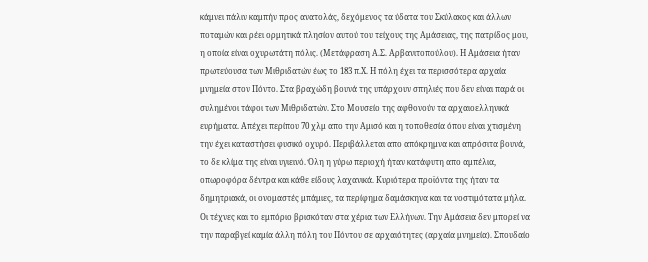κάμνει πάλιν καμπήν προς ανατολάς, δεχόμενος τα ύδατα του Σκύλακος και άλλων ποταμών και ρέει ορμητικά πλησίον αυτού του τείχους της Αμάσειας, της πατρίδος μου, η οποία είναι οχυρωτάτη πόλις. (Μετάφραση Α.Σ. Αρβανιτοπούλου). Η Αμάσεια ήταν πρωτεύουσα των Μιθριδατών έως το 183 π.Χ. Η πόλη έχει τα περισσότερα αρχαία μνημεία στον Πόντο. Στα βραχώδη βουνά της υπάρχουν σπηλιές που δεν είναι παρά οι συλημένοι τάφοι των Μιθριδατών. Στο Μουσείο της αφθονούν τα αρχαιοελληνικά ευρήματα. Απέχει περίπου 70 χλμ απο την Αμισό και η τοποθεσία όπου είναι χτισμένη την έχει καταστήσει φυσικό οχυρό. Περιβάλλεται απο απόκρημνα και απρόσιτα βουνά, το δε κλίμα της είναι υγιεινό. Όλη η γύρω περιοχή ήταν κατάφυτη απο αμπέλια, οπωροφόρα δέντρα και κάθε είδους λαχανικά. Κυριότερα προϊόντα της ήταν τα δημητριακά, οι ονομαστές μπάμιες, τα περίφημα δαμάσκηνα και τα νοστιμότατα μήλα. Οι τέχνες και το εμπόριο βρισκόταν στα χέρια των Ελλήνων. Την Αμάσεια δεν μπορεί να την παραβγεί καμία άλλη πόλη του Πόντου σε αρχαιότητες (αρχαία μνημεία). Σπουδαίο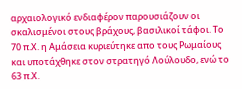αρχαιολογικό ενδιαφέρον παρουσιάζουν οι σκαλισμένοι στους βράχους, βασιλικοί τάφοι. Το 70 π.Χ. η Αμάσεια κυριεύτηκε απο τους Ρωμαίους και υποτάχθηκε στον στρατηγό Λούλουδο, ενώ το 63 π.Χ.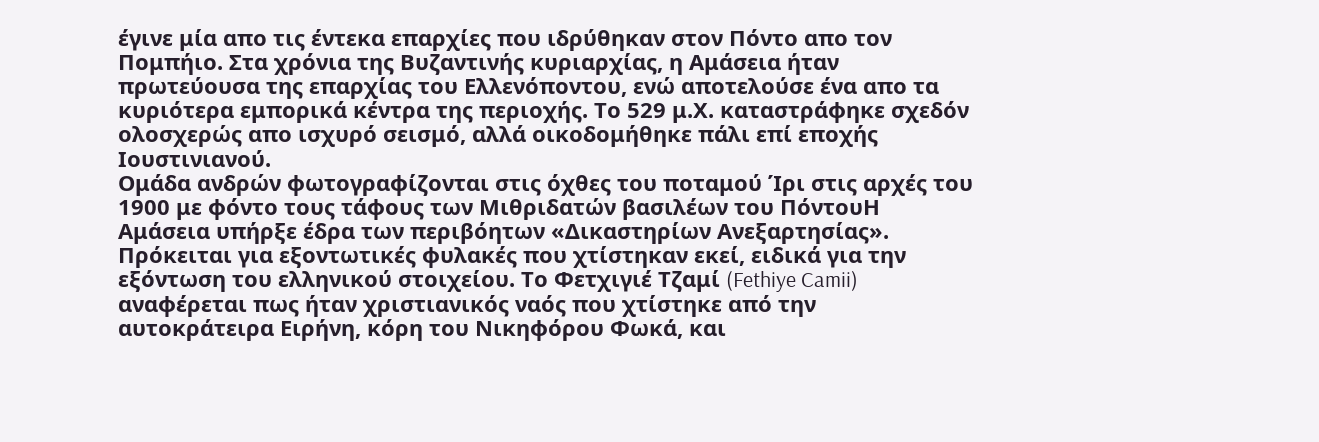έγινε μία απο τις έντεκα επαρχίες που ιδρύθηκαν στον Πόντο απο τον Πομπήιο. Στα χρόνια της Βυζαντινής κυριαρχίας, η Αμάσεια ήταν πρωτεύουσα της επαρχίας του Ελλενόποντου, ενώ αποτελούσε ένα απο τα κυριότερα εμπορικά κέντρα της περιοχής. Το 529 μ.Χ. καταστράφηκε σχεδόν ολοσχερώς απο ισχυρό σεισμό, αλλά οικοδομήθηκε πάλι επί εποχής Ιουστινιανού.
Ομάδα ανδρών φωτογραφίζονται στις όχθες του ποταμού Ίρι στις αρχές του 1900 με φόντο τους τάφους των Μιθριδατών βασιλέων του ΠόντουΗ Αμάσεια υπήρξε έδρα των περιβόητων «Δικαστηρίων Ανεξαρτησίας». Πρόκειται για εξοντωτικές φυλακές που χτίστηκαν εκεί, ειδικά για την εξόντωση του ελληνικού στοιχείου. Tο Φετχιγιέ Τζαμί (Fethiye Camii) αναφέρεται πως ήταν χριστιανικός ναός που χτίστηκε από την αυτοκράτειρα Ειρήνη, κόρη του Νικηφόρου Φωκά, και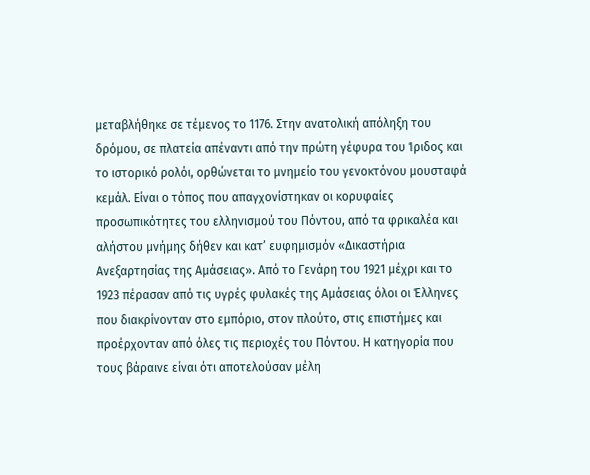μεταβλήθηκε σε τέμενος το 1176. Στην ανατολική απόληξη του δρόμου, σε πλατεία απέναντι από την πρώτη γέφυρα του Ίριδος και το ιστορικό ρολόι, ορθώνεται το μνημείο του γενοκτόνου μουσταφά κεμάλ. Είναι ο τόπος που απαγχονίστηκαν οι κορυφαίες προσωπικότητες του ελληνισμού του Πόντου, από τα φρικαλέα και αλήστου μνήμης δήθεν και κατ’ ευφημισμόν «Δικαστήρια Ανεξαρτησίας της Αμάσειας». Από το Γενάρη του 1921 μέχρι και το 1923 πέρασαν από τις υγρές φυλακές της Αμάσειας όλοι οι Έλληνες που διακρίνονταν στο εμπόριο, στον πλούτο, στις επιστήμες και προέρχονταν από όλες τις περιοχές του Πόντου. Η κατηγορία που τους βάραινε είναι ότι αποτελούσαν μέλη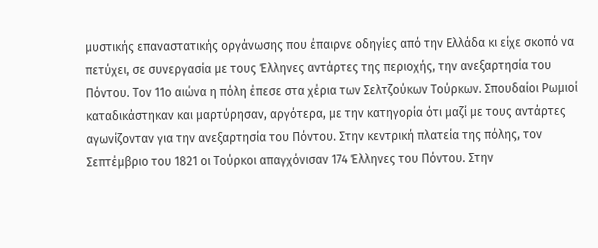μυστικής επαναστατικής οργάνωσης που έπαιρνε οδηγίες από την Ελλάδα κι είχε σκοπό να πετύχει, σε συνεργασία με τους Έλληνες αντάρτες της περιοχής, την ανεξαρτησία του Πόντου. Τον 11ο αιώνα η πόλη έπεσε στα χέρια των Σελτζούκων Τούρκων. Σπουδαίοι Ρωμιοί καταδικάστηκαν και μαρτύρησαν, αργότερα, με την κατηγορία ότι μαζί με τους αντάρτες αγωνίζονταν για την ανεξαρτησία του Πόντου. Στην κεντρική πλατεία της πόλης, τον Σεπτέμβριο του 1821 οι Τούρκοι απαγχόνισαν 174 Έλληνες του Πόντου. Στην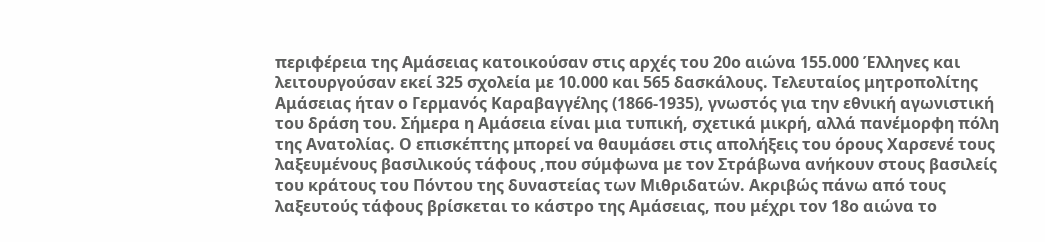περιφέρεια της Αμάσειας κατοικούσαν στις αρχές του 20ο αιώνα 155.000 Έλληνες και λειτουργούσαν εκεί 325 σχολεία με 10.000 και 565 δασκάλους. Τελευταίος μητροπολίτης Αμάσειας ήταν ο Γερμανός Καραβαγγέλης (1866-1935), γνωστός για την εθνική αγωνιστική του δράση του. Σήμερα η Αμάσεια είναι μια τυπική, σχετικά μικρή, αλλά πανέμορφη πόλη της Ανατολίας. Ο επισκέπτης μπορεί να θαυμάσει στις απολήξεις του όρους Χαρσενέ τους λαξευμένους βασιλικούς τάφους ,που σύμφωνα με τον Στράβωνα ανήκουν στους βασιλείς του κράτους του Πόντου της δυναστείας των Μιθριδατών. Ακριβώς πάνω από τους λαξευτούς τάφους βρίσκεται το κάστρο της Αμάσειας, που μέχρι τον 18ο αιώνα το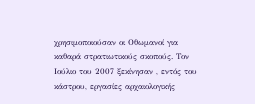χρησιμοποιούσαν οι Οθωμανοί για καθαρά στρατιωτικούς σκοπούς. Τον Ιούλιο του 2007 ξεκίνησαν , εντός του κάστρου, εργασίες αρχαιολογικής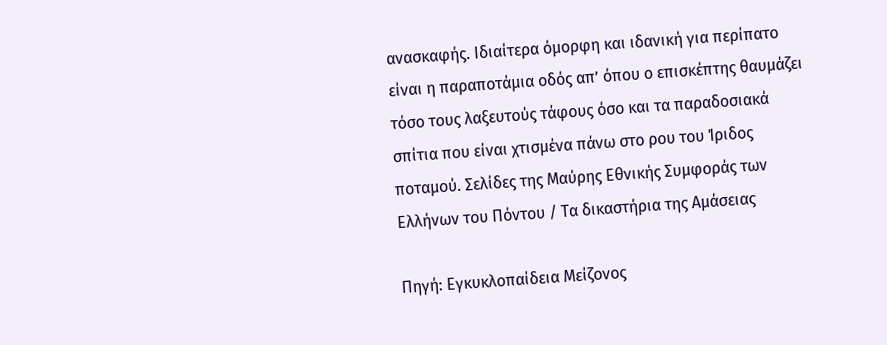ανασκαφής. Ιδιαίτερα όμορφη και ιδανική για περίπατο είναι η παραποτάμια οδός απ’ όπου ο επισκέπτης θαυμάζει τόσο τους λαξευτούς τάφους όσο και τα παραδοσιακά σπίτια που είναι χτισμένα πάνω στο ρου του Ίριδος ποταμού. Σελίδες της Μαύρης Εθνικής Συμφοράς των Ελλήνων του Πόντου / Τα δικαστήρια της Αμάσειας

Πηγή: Εγκυκλοπαίδεια Μείζονος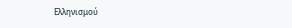Ελληνισμού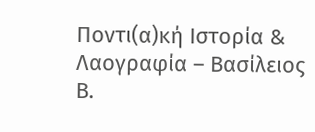Ποντι(α)κή Ιστορία & Λαογραφία – Βασίλειος Β.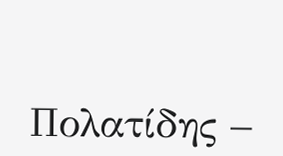Πολατίδης –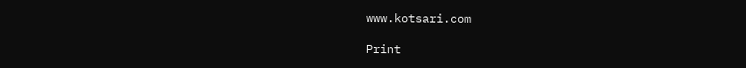www.kotsari.com

Print